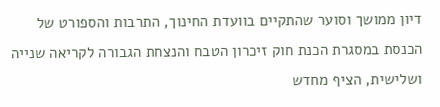דיון ממושך וסוער שהתקיים בוועדת החינוך, התרבות והספורט של הכנסת במסגרת הכנת חוק זיכרון הטבח והנצחת הגבורה לקריאה שנייה ושלישית, הציף מחדש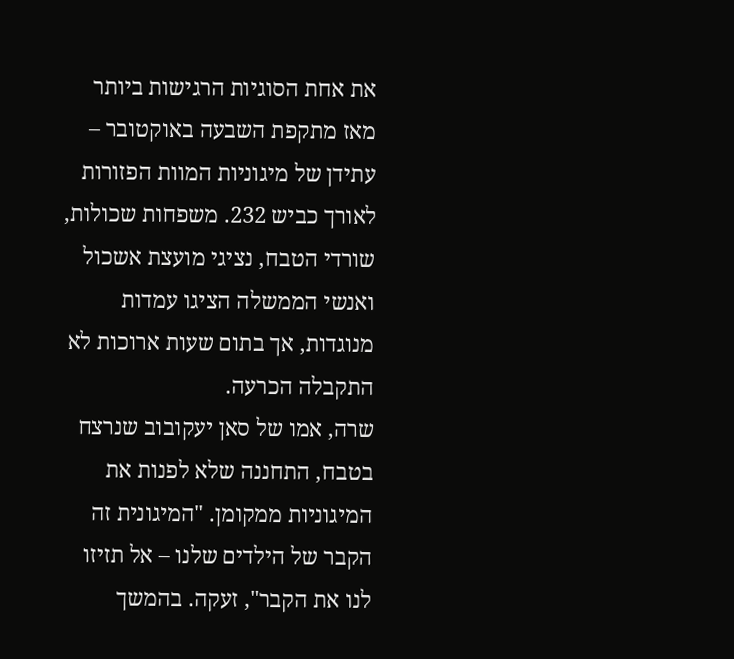את אחת הסוגיות הרגישות ביותר מאז מתקפת השבעה באוקטובר – עתידן של מיגוניות המוות הפזורות לאורך כביש 232. משפחות שכולות, שורדי הטבח, נציגי מועצת אשכול ואנשי הממשלה הציגו עמדות מנוגדות, אך בתום שעות ארוכות לא התקבלה הכרעה.
שרה, אמו של סאן יעקובוב שנרצח בטבח, התחננה שלא לפנות את המיגוניות ממקומן. "המיגונית זה הקבר של הילדים שלנו – אל תזיזו לנו את הקבר", זעקה. בהמשך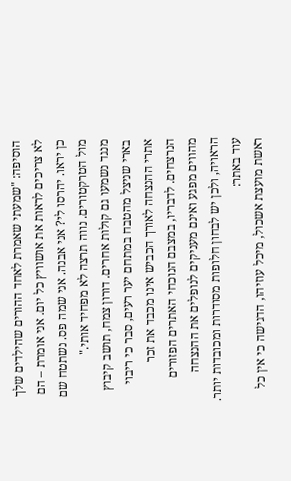הוסיפה: "שמעתי שאמרת לאחד ההורים שהילדים שלך לא צריכים לראות את אושוויץ כל יום. אני אומרת – הם כן יראו. יהרסו לי? אני אבנה. אני שמה פס. נשתטח שם מול הטרקטורים. נווה תרצה לא מפחיד אותי."
מנגד נשמעו גם קולות אחרים. דורון צמח, תושב קיבוץ בארי שניצל מהטבח במתחם יער רעים, סבר כי ריבוי אתרי ההנצחה לאורך הכביש אינו מכבד את זכר הנרצחים. לדבריו, במצבם הנוכחי האתרים הפזורים מהווים מפגע ואינם מעניקים לנופלים את ההנצחה הראויה, ולכן יש לבחון חלופות מסודרות ומכובדות יותר.
עוד באתר:
ראשת מועצת אשכול, מיכל עוזיהו, הדגישה כי אין כל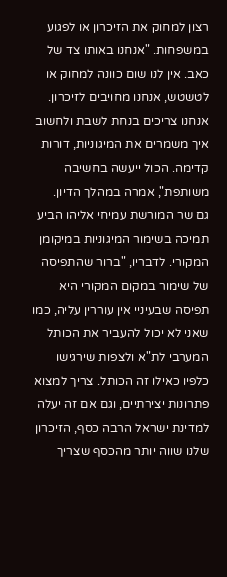רצון למחוק את הזיכרון או לפגוע במשפחות. "אנחנו באותו צד של כאב. אין לנו שום כוונה למחוק או לטשטש, אנחנו מחויבים לזיכרון. אנחנו צריכים בנחת לשבת ולחשוב איך משמרים את המיגוניות, דורות קדימה. הכול ייעשה בחשיבה משותפת", אמרה במהלך הדיון.
גם שר המורשת עמיחי אליהו הביע תמיכה בשימור המיגוניות במיקומן המקורי. לדבריו, "ברור שהתפיסה של שימור במקום המקורי היא תפיסה שבעיניי אין עוררין עליה, כמו שאני לא יכול להעביר את הכותל המערבי לת"א ולצפות שירגישו כלפיו כאילו זה הכותל. צריך למצוא פתרונות יצירתיים, וגם אם זה יעלה למדינת ישראל הרבה כסף, הזיכרון שלנו שווה יותר מהכסף שצריך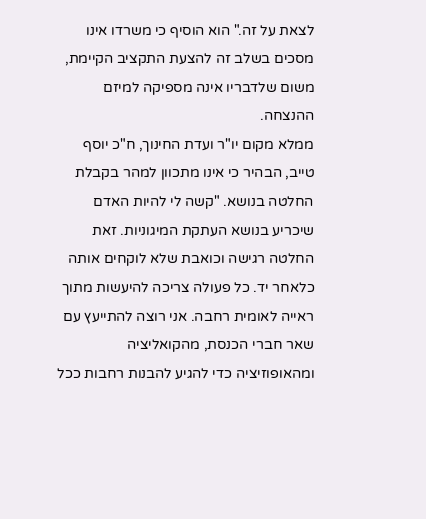לצאת על זה." הוא הוסיף כי משרדו אינו מסכים בשלב זה להצעת התקציב הקיימת, משום שלדבריו אינה מספיקה למיזם ההנצחה.
ממלא מקום יו"ר ועדת החינוך, ח"כ יוסף טייב, הבהיר כי אינו מתכוון למהר בקבלת החלטה בנושא. "קשה לי להיות האדם שיכריע בנושא העתקת המיגוניות. זאת החלטה רגישה וכואבת שלא לוקחים אותה כלאחר יד. כל פעולה צריכה להיעשות מתוך ראייה לאומית רחבה. אני רוצה להתייעץ עם שאר חברי הכנסת, מהקואליציה ומהאופוזיציה כדי להגיע להבנות רחבות ככל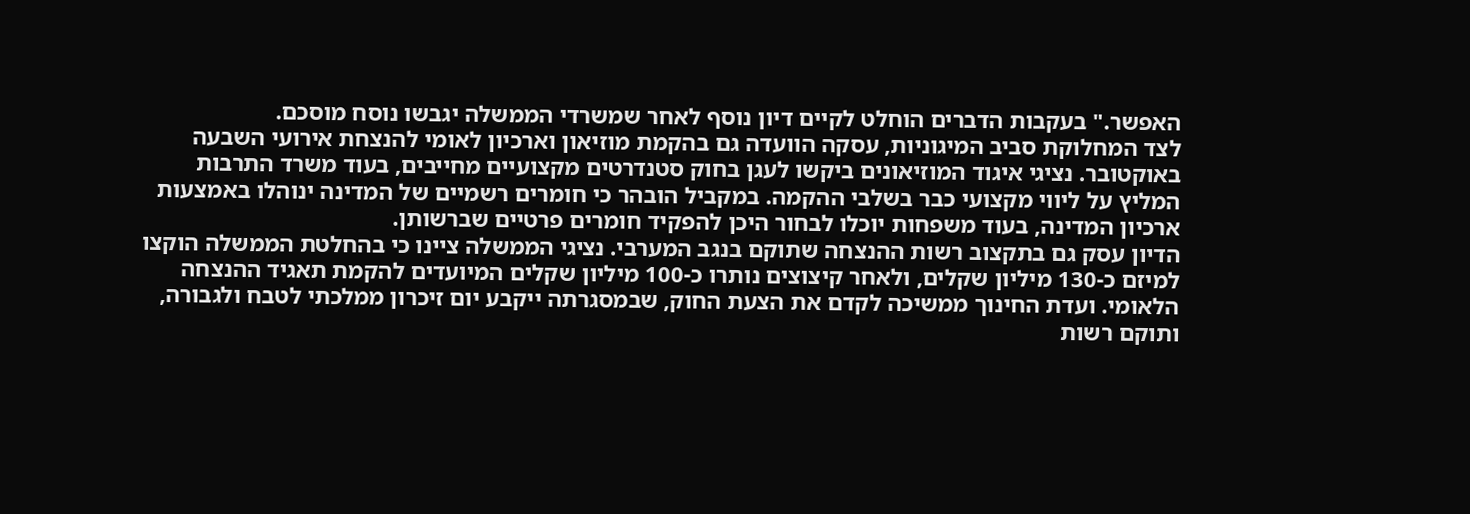האפשר." בעקבות הדברים הוחלט לקיים דיון נוסף לאחר שמשרדי הממשלה יגבשו נוסח מוסכם.
לצד המחלוקת סביב המיגוניות, עסקה הוועדה גם בהקמת מוזיאון וארכיון לאומי להנצחת אירועי השבעה באוקטובר. נציגי איגוד המוזיאונים ביקשו לעגן בחוק סטנדרטים מקצועיים מחייבים, בעוד משרד התרבות המליץ על ליווי מקצועי כבר בשלבי ההקמה. במקביל הובהר כי חומרים רשמיים של המדינה ינוהלו באמצעות ארכיון המדינה, בעוד משפחות יוכלו לבחור היכן להפקיד חומרים פרטיים שברשותן.
הדיון עסק גם בתקצוב רשות ההנצחה שתוקם בנגב המערבי. נציגי הממשלה ציינו כי בהחלטת הממשלה הוקצו למיזם כ-130 מיליון שקלים, ולאחר קיצוצים נותרו כ-100 מיליון שקלים המיועדים להקמת תאגיד ההנצחה הלאומי. ועדת החינוך ממשיכה לקדם את הצעת החוק, שבמסגרתה ייקבע יום זיכרון ממלכתי לטבח ולגבורה, ותוקם רשות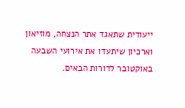ייעודית שתאגד אתר הנצחה, מוזיאון וארכיון שיתעדו את אירועי השבעה באוקטובר לדורות הבאים.